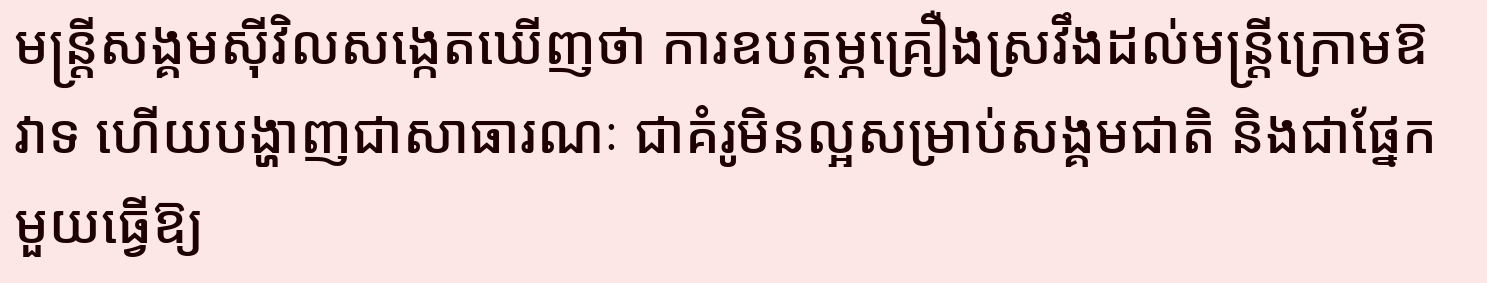មន្ត្រីសង្គមស៊ីវិលសង្កេតឃើញថា ការឧបត្ថម្ភគ្រឿងស្រវឹងដល់មន្ត្រីក្រោមឱវាទ ហើយបង្ហាញជាសាធារណៈ ជាគំរូមិនល្អសម្រាប់សង្គមជាតិ និងជាផ្នែកមួយធ្វើឱ្យ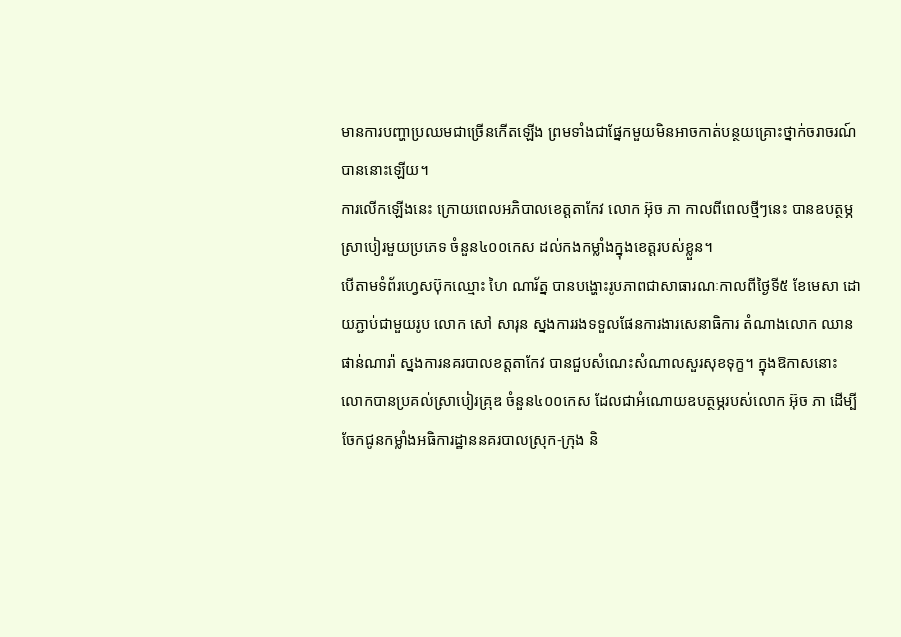មានការបញ្ហាប្រឈមជាច្រើនកើតឡើង ព្រមទាំងជាផ្នែកមួយមិនអាចកាត់បន្ថយគ្រោះថ្នាក់ចរាចរណ៍បាននោះឡើយ។
ការលើកឡើងនេះ ក្រោយពេលអភិបាលខេត្តតាកែវ លោក អ៊ុច ភា កាលពីពេលថ្មីៗនេះ បានឧបត្ថម្ភស្រាបៀរមួយប្រភេទ ចំនួន៤០០កេស ដល់កងកម្លាំងក្នុងខេត្តរបស់ខ្លួន។
បើតាមទំព័រហ្វេសប៊ុកឈ្មោះ ហៃ ណារ័ត្ន បានបង្ហោះរូបភាពជាសាធារណៈកាលពីថ្ងៃទី៥ ខែមេសា ដោយភ្ជាប់ជាមួយរូប លោក សៅ សារុន ស្នងការរងទទួលផែនការងារសេនាធិការ តំណាងលោក ឈាន ផាន់ណារ៉ា ស្នងការនគរបាលខត្តតាកែវ បានជួបសំណេះសំណាលសួរសុខទុក្ខ។ ក្នុងឱកាសនោះ លោកបានប្រគល់ស្រាបៀរគ្រុឌ ចំនួន៤០០កេស ដែលជាអំណោយឧបត្ថម្ភរបស់លោក អ៊ុច ភា ដើម្បីចែកជូនកម្លាំងអធិការដ្ឋាននគរបាលស្រុក-ក្រុង និ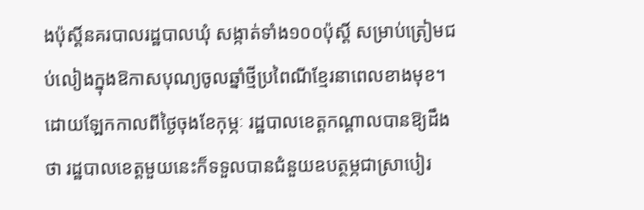ងប៉ុស្តិ៍នគរបាលរដ្ឋបាលឃុំ សង្កាត់ទាំង១០០ប៉ុស្តិ៍ សម្រាប់ត្រៀមជប់លៀងក្នុងឱកាសបុណ្យចូលឆ្នាំថ្មីប្រពៃណីខ្មែរនាពេលខាងមុខ។
ដោយឡែកកាលពីថ្ងៃចុងខែកុម្ភៈ រដ្ឋបាលខេត្តកណ្តាលបានឱ្យដឹងថា រដ្ឋបាលខេត្តមួយនេះក៏ទទួលបានជំនួយឧបត្ថម្ភជាស្រាបៀរ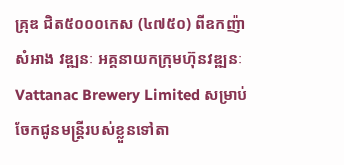គ្រុឌ ជិត៥០០០កេស (៤៧៥០) ពីឧកញ៉ា សំអាង វឌ្ឍនៈ អគ្គនាយកក្រុមហ៊ុនវឌ្ឍនៈVattanac Brewery Limited សម្រាប់ចែកជូនមន្ត្រីរបស់ខ្លួនទៅតា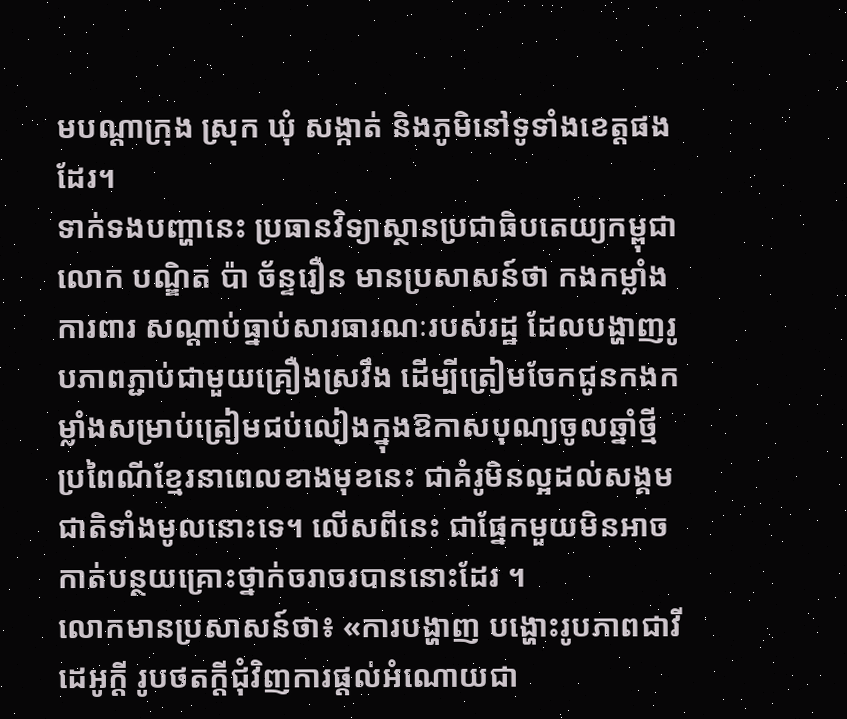មបណ្តាក្រុង ស្រុក ឃុំ សង្កាត់ និងភូមិនៅទូទាំងខេត្តផងដែរ។
ទាក់ទងបញ្ហានេះ ប្រធានវិទ្យាស្ថានប្រជាធិបតេយ្យកម្ពុជា លោក បណ្ឌិត ប៉ា ច័ន្ទរឿន មានប្រសាសន៍ថា កងកម្លាំងការពារ សណ្តាប់ធ្នាប់សារធារណៈរបស់រដ្ឋ ដែលបង្ហាញរូបភាពភ្ជាប់ជាមួយគ្រឿងស្រវឹង ដើម្បីត្រៀមចែកជូនកងកម្លាំងសម្រាប់ត្រៀមជប់លៀងក្នុងឱកាសបុណ្យចូលឆ្នាំថ្មីប្រពៃណីខ្មែរនាពេលខាងមុខនេះ ជាគំរូមិនល្អដល់សង្គមជាតិទាំងមូលនោះទេ។ លើសពីនេះ ជាផ្នែកមួយមិនអាចកាត់បន្ថយគ្រោះថ្នាក់ចរាចរបាននោះដែរ ។
លោកមានប្រសាសន៍ថា៖ «ការបង្ហាញ បង្ហោះរូបភាពជាវីដេអូក្តី រូបថតក្តីជុំវិញការផ្តល់អំណោយជា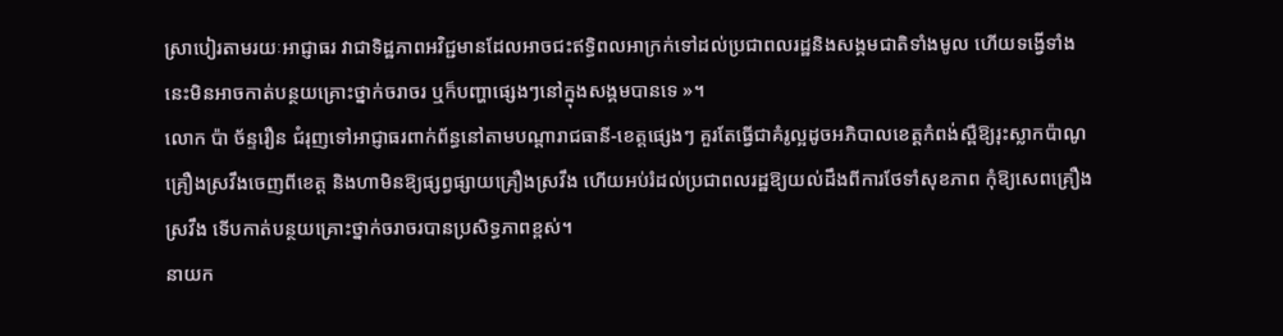ស្រាបៀរតាមរយៈអាជ្ញាធរ វាជាទិដ្ឋភាពអវិជ្ជមានដែលអាចជះឥទ្ធិពលអាក្រក់ទៅដល់ប្រជាពលរដ្ឋនិងសង្គមជាតិទាំងមូល ហើយទង្វើទាំងនេះមិនអាចកាត់បន្ថយគ្រោះថ្នាក់ចរាចរ ឬក៏បញ្ហាផ្សេងៗនៅក្នុងសង្គមបានទេ »។
លោក ប៉ា ច័ន្ទរឿន ជំរុញទៅអាជ្ញាធរពាក់ព័ន្ធនៅតាមបណ្តារាជធានី-ខេត្តផ្សេងៗ គួរតែធ្វើជាគំរូល្អដូចអភិបាលខេត្តកំពង់ស្ពឺឱ្យរុះស្លាកប៉ាណូគ្រឿងស្រវឹងចេញពីខេត្ត និងហាមិនឱ្យផ្សព្វផ្សាយគ្រឿងស្រវឹង ហើយអប់រំដល់ប្រជាពលរដ្ឋឱ្យយល់ដឹងពីការថែទាំសុខភាព កុំឱ្យសេពគ្រឿងស្រវឹង ទើបកាត់បន្ថយគ្រោះថ្នាក់ចរាចរបានប្រសិទ្ធភាពខ្ពស់។
នាយក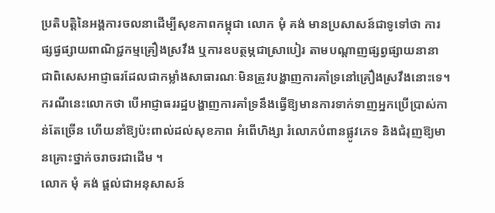ប្រតិបត្តិនៃអង្គការចលនាដើម្បីសុខភាពកម្ពុជា លោក មុំ គង់ មានប្រសាសន៍ជាទូទៅថា ការផ្សផ្វផ្សាយពាណិជ្ជកម្មគ្រឿងស្រវឹង ឬការឧបត្ថម្ភជាស្រាបៀរ តាមបណ្តាញផ្សព្វផ្សាយនានា ជាពិសេសអាជ្ញាធរដែលជាកម្លាំងសាធារណៈមិនត្រូវបង្ហាញការគាំទ្រនៅគ្រឿងស្រវឹងនោះទេ។
ករណីនេះលោកថា បើអាជ្ញាធររដ្ឋបង្ហាញការគាំទ្រនឹងធ្វើឱ្យមានការទាក់ទាញអ្នកប្រើប្រាស់កាន់តែច្រើន ហើយនាំឱ្យប៉ះពាល់ដល់សុខភាព អំពើហិង្សា រំលោភបំពានផ្លូវភេទ និងជំរុញឱ្យមានគ្រោះថ្នាក់ចរាចរជាដើម ។
លោក មុំ គង់ ផ្តល់ជាអនុសាសន៍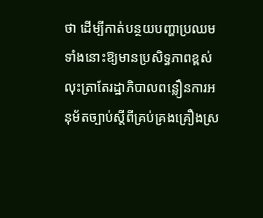ថា ដើម្បីកាត់បន្ថយបញ្ហាប្រឈមទាំងនោះឱ្យមានប្រសិទ្ធភាពខ្ពស់ លុះត្រាតែរដ្ឋាភិបាលពន្លឿនការអនុម័តច្បាប់ស្តីពីគ្រប់គ្រងគ្រឿងស្រ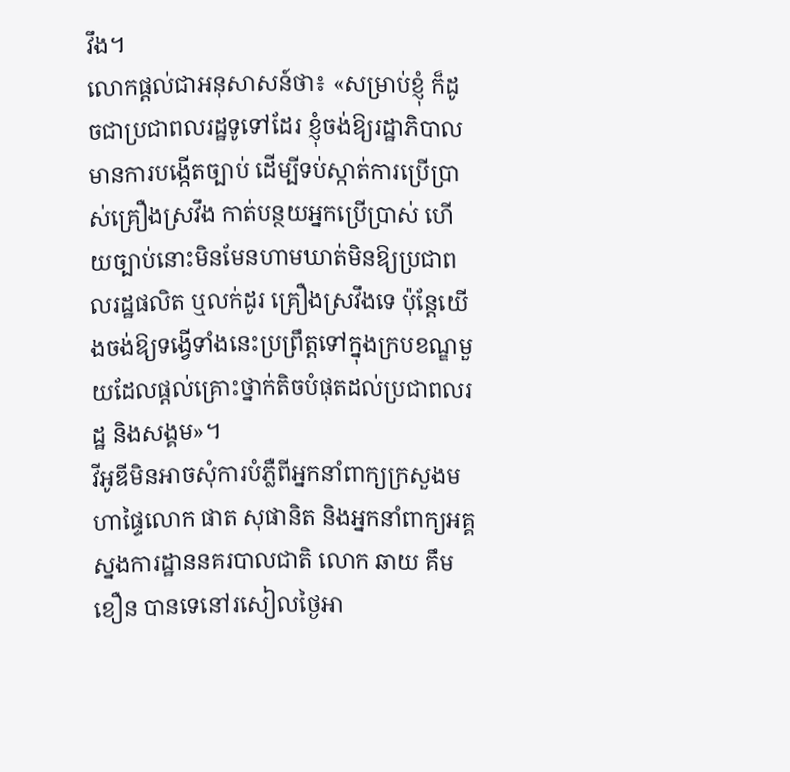វឹង។
លោកផ្តល់ជាអនុសាសន៍ថា៖ «សម្រាប់ខ្ញុំ ក៏ដូចជាប្រជាពលរដ្ឋទូទៅដែរ ខ្ញុំចង់ឱ្យរដ្ឋាភិបាលមានការបង្កើតច្បាប់ ដើម្បីទប់ស្កាត់ការប្រើប្រាស់គ្រឿងស្រវឹង កាត់បន្ថយអ្នកប្រើប្រាស់ ហើយច្បាប់នោះមិនមែនហាមឃាត់មិនឱ្យប្រជាពលរដ្ឋផលិត ឬលក់ដូរ គ្រឿងស្រវឹងទេ ប៉ុន្តែយើងចង់ឱ្យទង្វើទាំងនេះប្រព្រឹត្តទៅក្នុងក្របខណ្ឌមួយដែលផ្តល់គ្រោះថ្នាក់តិចបំផុតដល់ប្រជាពលរដ្ឋ និងសង្គម»។
វីអូឌីមិនអាចសុំការបំភ្លឺពីអ្នកនាំពាក្យក្រសួងមហាផ្ទៃលោក ផាត សុផានិត និងអ្នកនាំពាក្យអគ្គស្នងការដ្ឋាននគរបាលជាតិ លោក ឆាយ គឹមខឿន បានទេនៅរសៀលថ្ងៃអា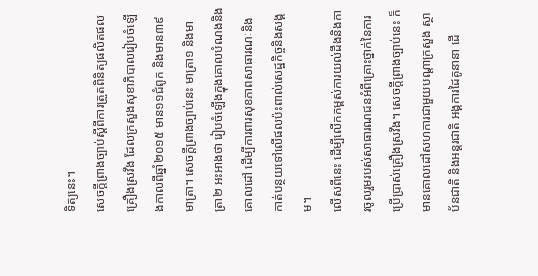ទិត្យនេះ។
សេចក្តីព្រាងច្បាប់ស្តីពីការត្រួតពិនិត្យផលិតផលគ្រឿងស្រវឹង ដែលក្រសួងសុខាភិបាលរៀបចំឡើងកាលពីឆ្នាំ២០១៥ មាន១១ជំពូក និងមាន៣៩មាត្រា។ សេចក្តីព្រាងច្បាប់នេះ មាត្រា១ និងមាត្រា២ អះអាងថា រៀបចំឡើងក្នុងគោលបំណងនិងគោលដៅ ដើម្បីការពារសុខភាពសាធារណៈនិងកាត់បន្ថយទៅលើផលប៉ះពាល់សេដ្ឋកិច្ចនិងសង្គម។
លើសពីនេះ ដើម្បីលើកកម្ពស់ការយល់ដឹងនិងការចូលរួមរបស់សាធារណជនអំពីគ្រោះថ្នាក់នៃការប្រើប្រាស់គ្រឿងស្រវឹង។ សេចក្តីព្រាងច្បាប់នេះ ក៏មានគោលដៅសហការជាមួយបណ្តាក្រសួង ស្ថាប័នជាតិ និងអន្តរជាតិ អង្គការដៃគូនានា ដើ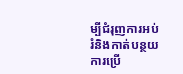ម្បីជំរុញការអប់រំនិងកាត់បន្ថយការប្រើ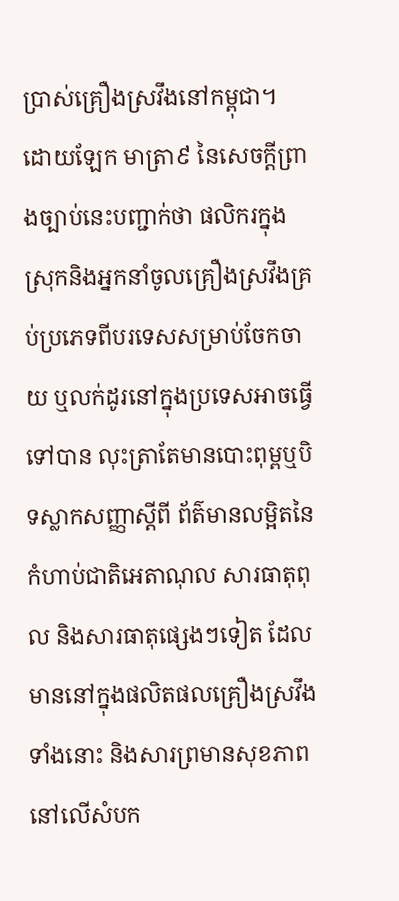ប្រាស់គ្រឿងស្រវឹងនៅកម្ពុជា។
ដោយឡែក មាត្រា៩ នៃសេចក្តីព្រាងច្បាប់នេះបញ្ជាក់ថា ផលិករក្នុងស្រុកនិងអ្នកនាំចូលគ្រឿងស្រវឹងគ្រប់ប្រភេទពីបរទេសសម្រាប់ចែកចាយ ឬលក់ដូរនៅក្នុងប្រទេសអាចធ្វើទៅបាន លុះត្រាតែមានបោះពុម្ពឬបិទស្លាកសញ្ញាស្តីពី ព័ត៌មានលម្អិតនៃកំហាប់ជាតិអេតាណុល សារធាតុពុល និងសារធាតុផ្សេងៗទៀត ដែលមាននៅក្នុងផលិតផលគ្រឿងស្រវឹងទាំងនោះ និងសារព្រមានសុខភាពនៅលើសំបក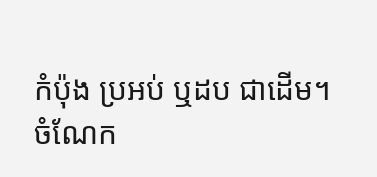កំប៉ុង ប្រអប់ ឬដប ជាដើម។
ចំណែក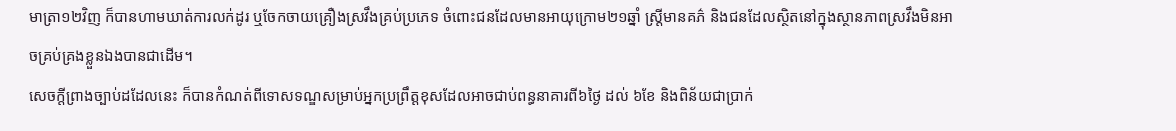មាត្រា១២វិញ ក៏បានហាមឃាត់ការលក់ដូរ ឬចែកចាយគ្រឿងស្រវឹងគ្រប់ប្រភេទ ចំពោះជនដែលមានអាយុក្រោម២១ឆ្នាំ ស្ត្រីមានគភ៌ និងជនដែលស្ថិតនៅក្នុងស្ថានភាពស្រវឹងមិនអាចគ្រប់គ្រងខ្លួនឯងបានជាដើម។
សេចក្តីព្រាងច្បាប់ដដែលនេះ ក៏បានកំណត់ពីទោសទណ្ឌសម្រាប់អ្នកប្រព្រឹត្តខុសដែលអាចជាប់ពន្ធនាគារពី៦ថ្ងៃ ដល់ ៦ខែ និងពិន័យជាប្រាក់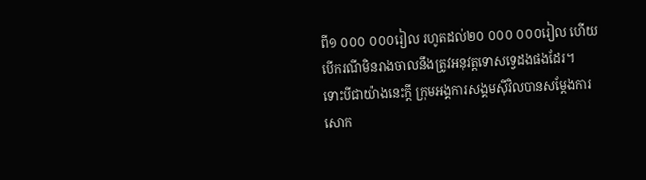ពី១ ០០០ ០០០រៀល រហូតដល់២០ ០០០ ០០០រៀល ហើយបើករណីមិនរាងចាលនឹងត្រូវអនុវត្តទោសទ្វេដងផងដែរ។
ទោះបីជាយ៉ាងនេះក្តី ក្រុមអង្គការសង្គមស៊ីវិលបានសម្តែងការសោក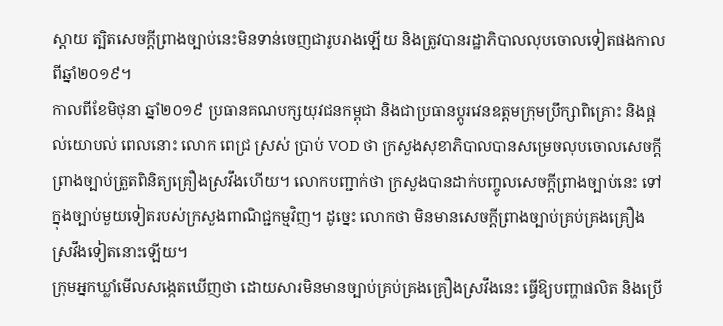ស្តាយ ត្បិតសេចក្តីព្រាងច្បាប់នេះមិនទាន់ចេញជារូបរាងឡើយ និងត្រូវបានរដ្ឋាភិបាលលុបចោលទៀតផងកាលពីឆ្នាំ២០១៩។
កាលពីខែមិថុនា ឆ្នាំ២០១៩ ប្រធានគណបក្សយុវជនកម្ពុជា និងជាប្រធានប្ដូរវេនឧត្តមក្រុមប្រឹក្សាពិគ្រោះ និងផ្ដល់យោបល់ ពេលនោះ លោក ពេជ្រ ស្រស់ ប្រាប់ VOD ថា ក្រសួងសុខាភិបាលបានសម្រេចលុបចោលសេចក្ដីព្រាងច្បាប់ត្រួតពិនិត្យគ្រឿងស្រវឹងហើយ។ លោកបញ្ជាក់ថា ក្រសួងបានដាក់បញ្ចូលសេចក្ដីព្រាងច្បាប់នេះ ទៅក្នុងច្បាប់មួយទៀតរបស់ក្រសួងពាណិជ្ជកម្មវិញ។ ដូច្នេះ លោកថា មិនមានសេចក្តីព្រាងច្បាប់គ្រប់គ្រងគ្រឿងស្រវឹងទៀតនោះឡើយ។
ក្រុមអ្នកឃ្លាំមើលសង្កេតឃើញថា ដោយសារមិនមានច្បាប់គ្រប់គ្រងគ្រឿងស្រវឹងនេះ ធ្វើឱ្យបញ្ហាផលិត និងប្រើ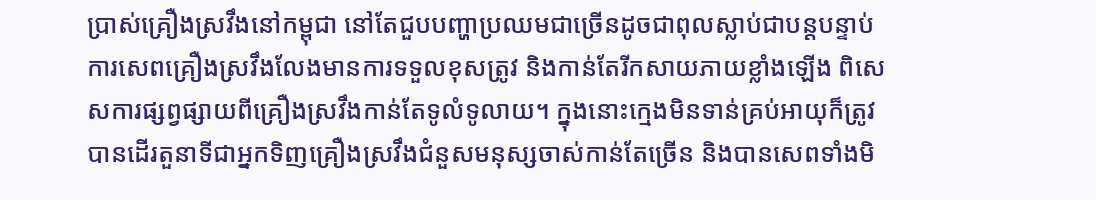ប្រាស់គ្រឿងស្រវឹងនៅកម្ពុជា នៅតែជួបបញ្ហាប្រឈមជាច្រើនដូចជាពុលស្លាប់ជាបន្តបន្ទាប់ ការសេពគ្រឿងស្រវឹងលែងមានការទទួលខុសត្រូវ និងកាន់តែរីកសាយភាយខ្លាំងឡើង ពិសេសការផ្សព្វផ្សាយពីគ្រឿងស្រវឹងកាន់តែទូលំទូលាយ។ ក្នុងនោះក្មេងមិនទាន់គ្រប់អាយុក៏ត្រូវបានដើរតួនាទីជាអ្នកទិញគ្រឿងស្រវឹងជំនួសមនុស្សចាស់កាន់តែច្រើន និងបានសេពទាំងមិ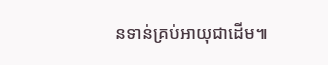នទាន់គ្រប់អាយុជាដើម៕